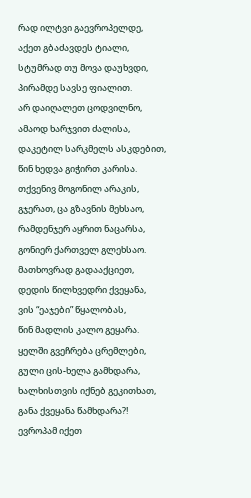რად ილტვი გაევროპელდე,
აქეთ გბაძავდეს ტიალი,
სტუმრად თუ მოვა დაუხვდი,
პირამდე სავსე ფიალით.
არ დაიღალეთ ცოდვილნო,
ამაოდ ხარჯვით ძალისა,
დაკეტილ სარკმელს ასკდებით,
წინ ხედვა გიჭირთ კარისა.
თქვენივ მოგონილ არაკის,
გჯერათ, ცა გზავნის მეხსაო,
რამდენჯერ აყრით ნაცარსა,
გონიერ ქართველ გლეხსაო.
მათხოვრად გადააქციეთ,
დედის წილხვედრი ქვეყანა,
ვის “ეაჯები” წყალობას,
წინ მადლის კალო გეყარა.
ყელში გვეჩრება ცრემლები,
გული ცის-ხელა გამხდარა,
ხალხისთვის იქნებ გეკითხათ,
განა ქვეყანა წამხდარა?!
ევროპამ იქეთ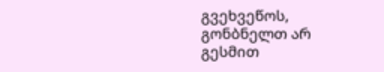გვეხვეწოს,
გონბნელთ არ გესმით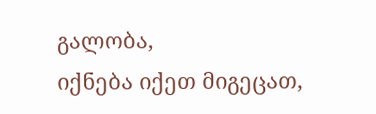გალობა,
იქნება იქეთ მიგეცათ,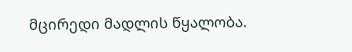მცირედი მადლის წყალობა.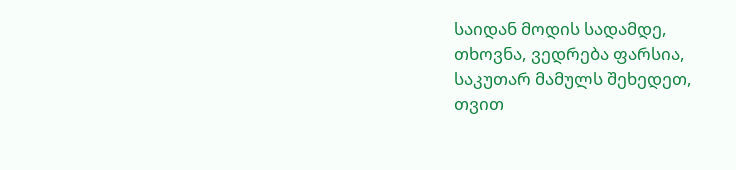საიდან მოდის სადამდე,
თხოვნა, ვედრება ფარსია,
საკუთარ მამულს შეხედეთ,
თვით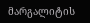მარგალიტის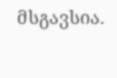მსგავსია.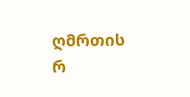ღმრთის რ